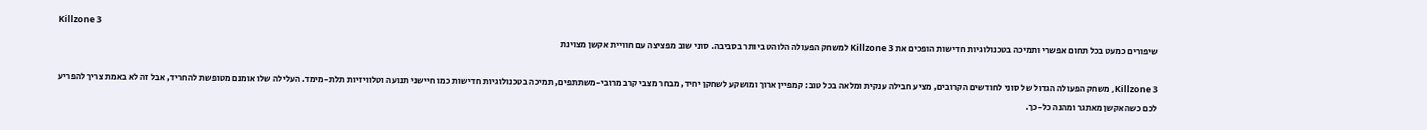Killzone 3
שיפורים כמעט בכל תחום אפשרי ותמיכה בטכנולוגיות חדישות הופכים את Killzone 3 למשחק הפעולה הלוהט ביותר בסביבה. סוני שוב מפציצה עם חוויית אקשן מצוינת

Killzone 3, משחק הפעולה הגדול של סוני לחודשים הקרובים, מציע חבילה ענקית ומלאה בכל טוב: קמפיין ארוך ומושקע לשחקן יחיד, מבחר מצבי קרב מרובי-משתתפים, תמיכה בטכנולוגיות חדישות כמו חיישני תנועה וטלוויזיות תלת-מימד. העלילה שלו אומנם מטופשת להחריד, אבל זה לא באמת צריך להפריע לכם כשהאקשן מאתגר ומהנה כל-כך.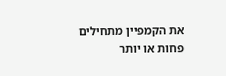את הקמפיין מתחילים פחות או יותר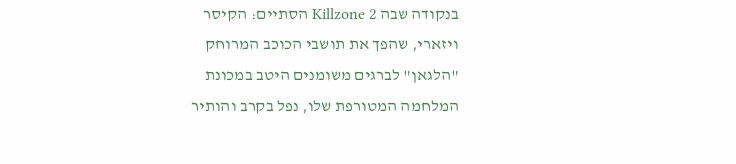בנקודה שבה Killzone 2 הסתיים: הקיסר ויזארי, שהפך את תושבי הכוכב המרוחק "הלגאן" לברגים משומנים היטב במכונת המלחמה המטורפת שלו, נפל בקרב והותיר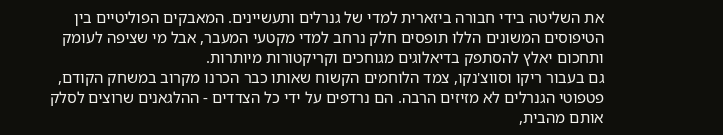את השליטה בידי חבורה ביזארית למדי של גנרלים ותעשיינים. המאבקים הפוליטיים בין הטיפוסים המשונים הללו תופסים חלק נרחב למדי מקטעי המעבר, אבל מי שציפה לעומק ותחכום יאלץ להסתפק בדיאלוגים מגוחכים וקריקטורות מיותרות.
גם בעבור ריקו וסווצ'נקו, צמד הלוחמים הקשוח שאותו כבר הכרנו מקרוב במשחק הקודם, פטפוטי הגנרלים לא מזיזים הרבה. הם נרדפים על ידי כל הצדדים - ההלגאנים שרוצים לסלק אותם מהבית,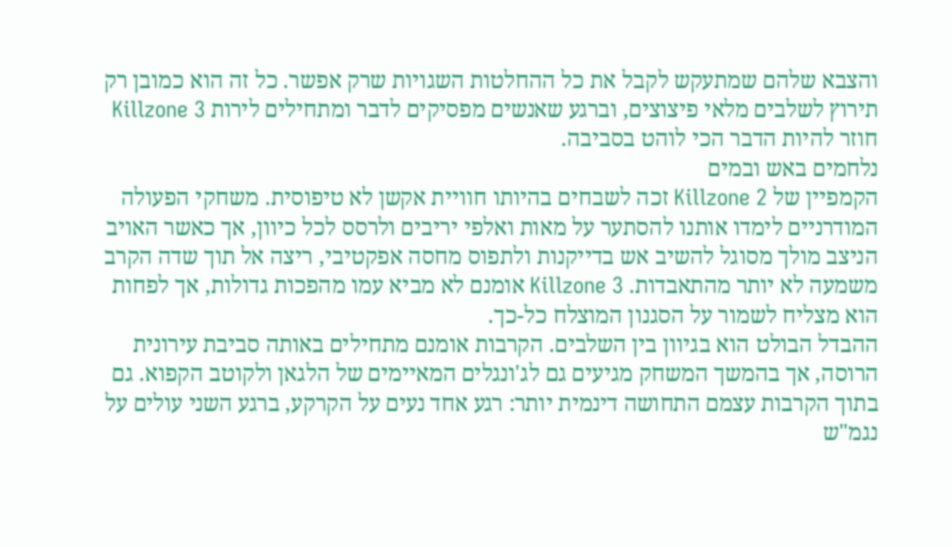והצבא שלהם שמתעקש לקבל את כל ההחלטות השגויות שרק אפשר. כל זה הוא כמובן רק תירוץ לשלבים מלאי פיצוצים, וברגע שאנשים מפסיקים לדבר ומתחילים לירות Killzone 3 חוזר להיות הדבר הכי לוהט בסביבה.
נלחמים באש ובמים
הקמפיין של Killzone 2 זכה לשבחים בהיותו חוויית אקשן לא טיפוסית. משחקי הפעולה המודרניים לימדו אותנו להסתער על מאות ואלפי יריבים ולרסס לכל כיוון, אך כאשר האויב הניצב מולך מסוגל להשיב אש בדייקנות ולתפוס מחסה אפקטיבי, ריצה אל תוך שדה הקרב משמעה לא יותר מהתאבדות. Killzone 3 אומנם לא מביא עמו מהפכות גדולות, אך לפחות הוא מצליח לשמור על הסגנון המוצלח כל-כך.
ההבדל הבולט הוא בגיוון בין השלבים. הקרבות אומנם מתחילים באותה סביבת עירונית הרוסה, אך בהמשך המשחק מגיעים גם לג'ונגלים המאיימים של הלגאן ולקוטב הקפוא. גם בתוך הקרבות עצמם התחושה דינמית יותר: רגע אחד נעים על הקרקע, ברגע השני עולים על נגמ"ש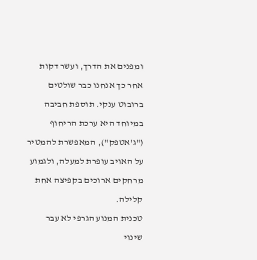ומפנים את הדרך, ועשר דקות אחר כך אנחנו כבר שולטים ברובוט ענקי. תוספת חביבה במיוחד היא ערכת הריחוף ("ג'אטפק"), המאפשרת להמטיר על האויב עופרת למעלה, ולגמוע מרחקים ארוכים בקפיצה אחת קלילה.
טכנית המנוע הגרפי לא עבר שינוי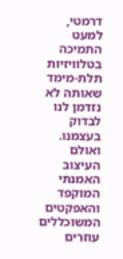דרמטי, למעט התמיכה בטלוויזיות תלת-מימד שאותה לא נזדמן לנו לבדוק בעצמנו. ואולם העיצוב האמנתי המוקפד והאפקטים המשוכללים עוזרים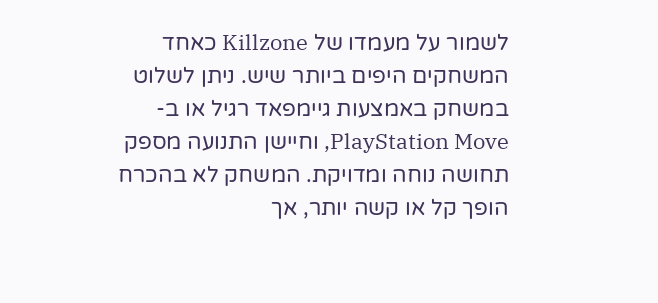לשמור על מעמדו של Killzone כאחד המשחקים היפים ביותר שיש. ניתן לשלוט במשחק באמצעות גיימפאד רגיל או ב-PlayStation Move, וחיישן התנועה מספק תחושה נוחה ומדויקת. המשחק לא בהכרח הופך קל או קשה יותר, אך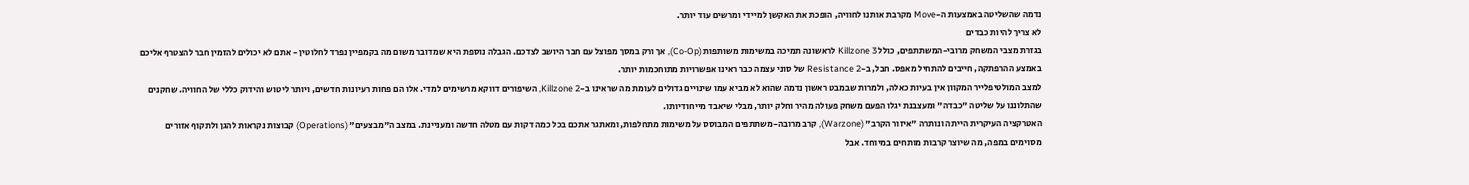נדמה שהשליטה באמצעות ה-Move מקרבת אותנו לחוויה, הופכת את האקשן למיידי ומרשים עוד יותר.
לא צריך להיות כבדים
בגזרת מצבי המשחק מרובי-המשתתפים, כולל Killzone 3 לראשונה תמיכה במשימות משותפות (Co-Op), אך ורק במסך מפוצל עם חבר היושב לצדכם. הגבלה נוספת היא שמדובר משום מה בקמפיין נפרד לחלוטין - אתם לא יכולים להזמין חבר להצטרף אליכם באמצע ההרפתקה, חייבים להתחיל מאפס. חבל, ב-Resistance 2 של סוני עצמה כבר ראינו אפשרויות מתוחכמות יותר.
למצב המולטיפלייר המקוון אין בעיות כאלה, ולמרות שבמבט ראשון נדמה שהוא לא מביא עמו שינויים גדולים לעומת מה שראינו ב-Killzone 2, השיפורים דווקא מרשימים למדי. אלו הם פחות רעיונות חדשים, ויותר ליטוש והידוק כללי של החוויה. שחקנים שהתלוננו על שליטה "כבדה" ומעצבנת יגלו הפעם משחק פעולה מהיר וחלק יותר, מבלי שיאבד מייחודיותו.
האטרקציה העיקרית הייתה ונותרה "איזור הקרב" (Warzone), קרב מרובה-משתתפים המבוסס על משימות מתחלפות, ומאתגר אתכם בכל כמה דקות עם מטלה חדשה ומעניינת. במצב ה"מבצעים" (Operations) קבוצות נקראות להגן ולתקוף אזורים מסוימים במפה, מה שיוצר קרבות מותחים במיוחד. אבל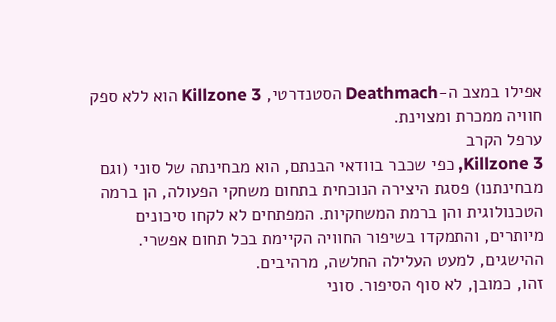אפילו במצב ה-Deathmach הסטנדרטי, Killzone 3 הוא ללא ספק חוויה ממכרת ומצוינת.
ערפל הקרב
Killzone 3, כפי שכבר בוודאי הבנתם, הוא מבחינתה של סוני (וגם מבחינתנו) פסגת היצירה הנוכחית בתחום משחקי הפעולה, הן ברמה הטכנולוגית והן ברמת המשחקיות. המפתחים לא לקחו סיכונים מיותרים, והתמקדו בשיפור החוויה הקיימת בכל תחום אפשרי. ההישגים, למעט העלילה החלשה, מרהיבים.
זהו, כמובן, לא סוף הסיפור. סוני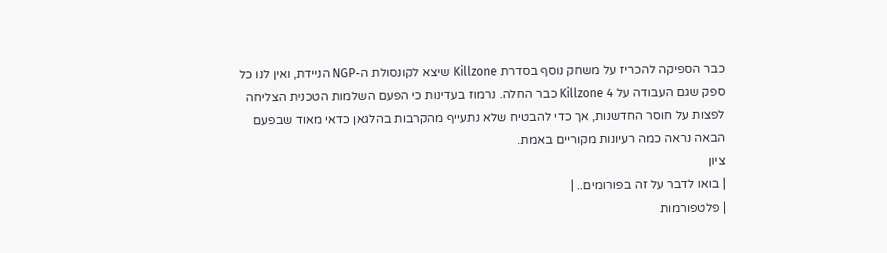כבר הספיקה להכריז על משחק נוסף בסדרת Killzone שיצא לקונסולת ה-NGP הניידת, ואין לנו כל ספק שגם העבודה על Killzone 4 כבר החלה. נרמוז בעדינות כי הפעם השלמות הטכנית הצליחה לפצות על חוסר החדשנות, אך כדי להבטיח שלא נתעייף מהקרבות בהלגאן כדאי מאוד שבפעם הבאה נראה כמה רעיונות מקוריים באמת.
ציון
| בואו לדבר על זה בפורומים.. |
| פלטפורמות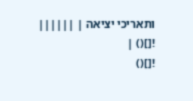ותאריכי יציאה | ||||||
![]() |
![]()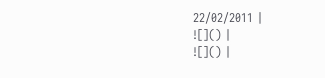22/02/2011 |
![]() |
![]() |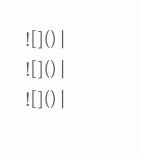![]() |
![]() |
![]() |